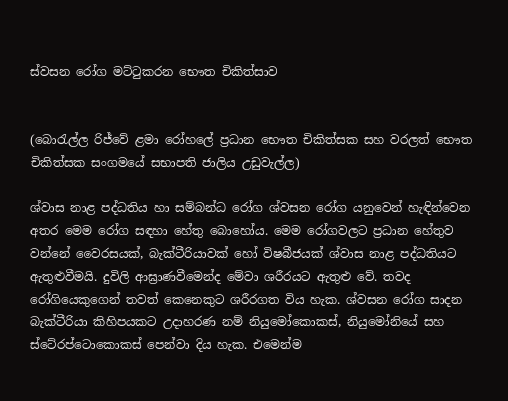ස්වසන රෝග මට්ටුකරන භෞත චිකිත්සාව


(බොරැල්ල රිජ්වේ ළමා රෝහලේ ප්‍රධාන භෞත චිකිත්සක සහ වරලත් භෞත චිකිත්සක සංගමයේ සභාපති ජාලිය උඩුවැල්ල)

ශ්වාස නාළ පද්ධතිය හා සම්බන්ධ රෝග ශ්වසන රෝග යනුවෙන් හැඳින්වෙන අතර මෙම රෝග සඳහා හේතු බොහෝය. මෙම රෝගවලට ප්‍රධාන හේතුව වන්නේ වෛරසයක්, බැක්ටීරියාවක් හෝ විෂබීජයක් ශ්වාස නාළ පද්ධතියට ඇතුළුවීමයි. දුවිලි ආඝ්‍රාණවීමෙන්ද මේවා ශරීරයට ඇතුළු වේ. තවද රෝගියෙකුගෙන් තවත් කෙනෙකුට ශරීරගත විය හැක. ශ්වසන රෝග සාදන බැක්ටීරියා කිහිපයකට උදාහරණ නම් නියුමෝකොකස්, නියුමෝනියේ සහ ස්ටේ‍රප්ටොකොකස් පෙන්වා දිය හැක. එමෙන්ම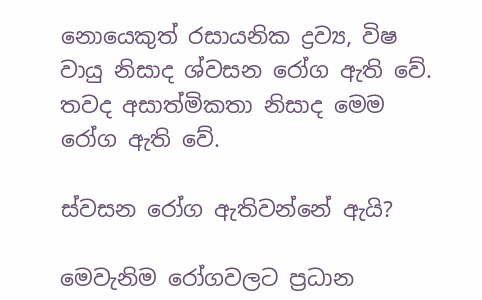නොයෙකුත් රසායනික ද්‍රව්‍ය, විෂ වායු නිසාද ශ්වසන රෝග ඇති වේ. තවද අසාත්මිකතා නිසාද මෙම රෝග ඇති වේ.

ස්වසන රෝග ඇතිවන්නේ ඇයි?

මෙවැනිම රෝගවලට ප්‍රධාන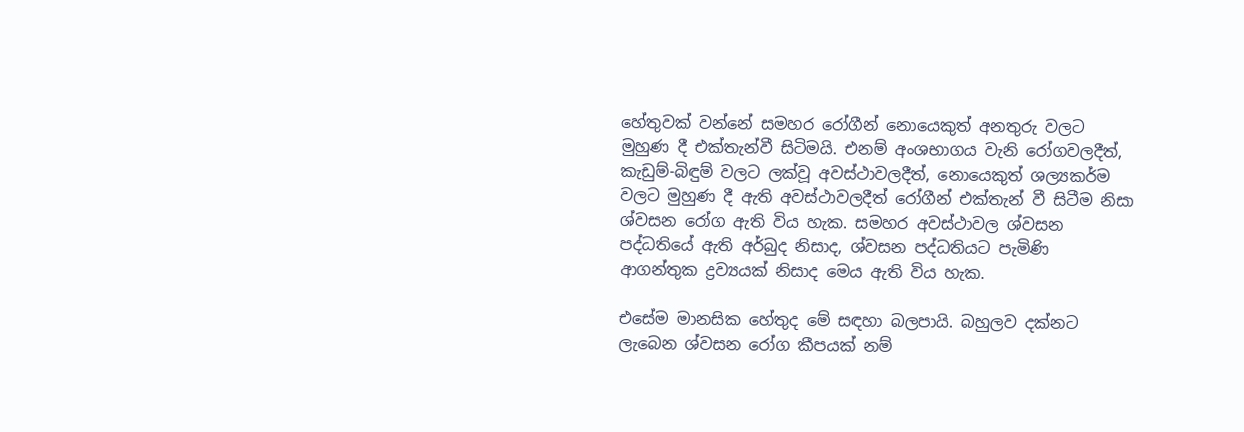හේතුවක් වන්නේ සමහර රෝගීන් නොයෙකුත් අනතුරු වලට මුහුණ දී එක්තැන්වී සිටිමයි. එනම් අංශභාගය වැනි රෝගවලදීත්, කැඩුම්-බිඳුම් වලට ලක්වූ අවස්ථාවලදීත්, නොයෙකුත් ශල්‍යකර්ම වලට මුහුණ දී ඇති අවස්ථාවලදීත් රෝගීන් එක්තැන් වී සිටීම නිසා ශ්වසන රෝග ඇති විය හැක. සමහර අවස්ථාවල ශ්වසන පද්ධතියේ ඇති අර්බුද නිසාද, ශ්වසන පද්ධතියට පැමිණි ආගන්තුක ද්‍රව්‍යයක් නිසාද මෙය ඇති විය හැක.

එසේම මානසික හේතුද මේ සඳහා බලපායි. බහුලව දක්නට ලැබෙන ශ්වසන රෝග කීපයක් නම්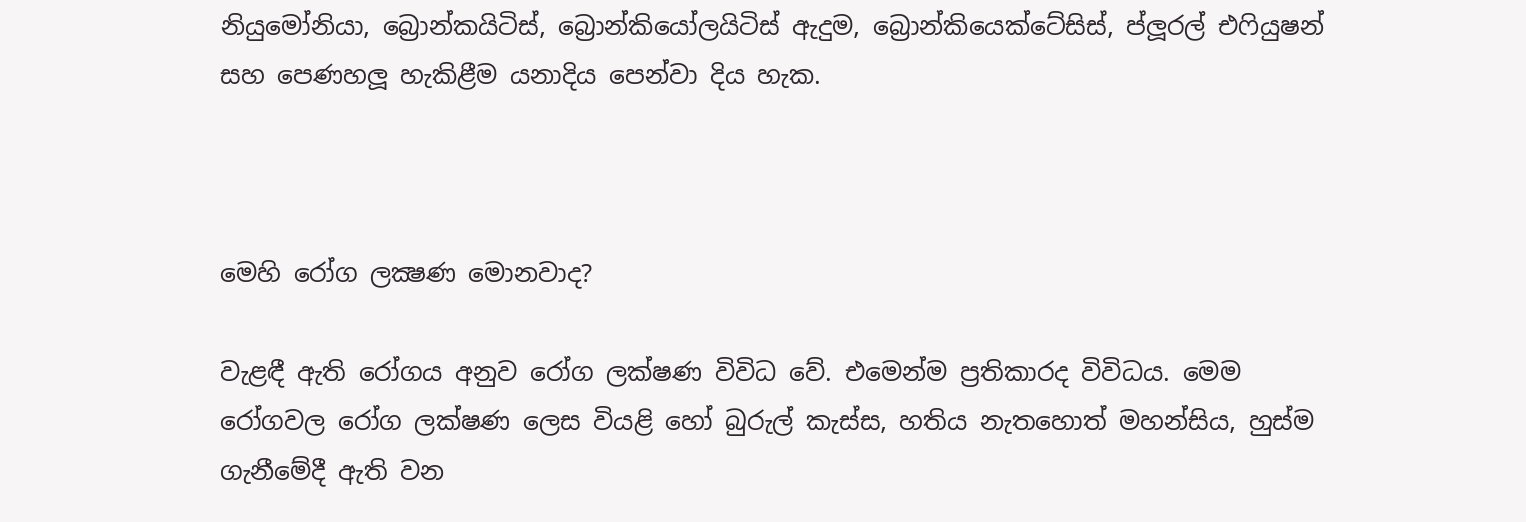නියුමෝනියා, බ්‍රොන්කයිටිස්, බ්‍රොන්කියෝලයිටිස් ඇදුම, බ්‍රොන්කියෙක්ටේසිස්, ප්ලූරල් එෆියුෂන් සහ පෙණහලූ හැකිළීම යනාදිය පෙන්වා දිය හැක.



මෙහි රෝග ලක්‍ෂණ මොනවාද?

වැළඳී ඇති රෝගය අනුව රෝග ලක්ෂණ විවිධ වේ. එමෙන්ම ප්‍රතිකාරද විවිධය. මෙම රෝගවල රෝග ලක්ෂණ ලෙස වියළි හෝ බුරුල් කැස්ස, හතිය නැතහොත් මහන්සිය, හුස්ම ගැනීමේදී ඇති වන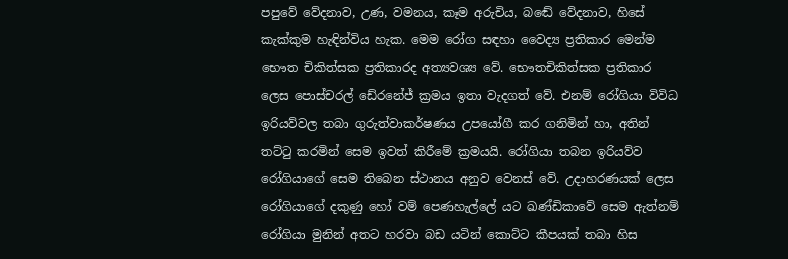පපුවේ වේදනාව, උණ, වමනය, කෑම අරුචිය, බඬේ වේදනාව, හිසේ කැක්කුම හැඳින්විය හැක. මෙම රෝග සඳහා වෛද්‍ය ප්‍රතිකාර මෙන්ම භෞත චිකිත්සක ප්‍රතිකාරද අත්‍යවශ්‍ය වේ. භෞතචිකිත්සක ප්‍රතිකාර ලෙස පොස්චරල් ඩේ‍රනේජ් ක්‍රමය ඉතා වැදගත් වේ. එනම් රෝගියා විවිධ ඉරියව්වල තබා ගුරුත්වාකර්ෂණය උපයෝගී කර ගනිමින් හා, අතින් තට්ටු කරමින් සෙම ඉවත් කිරීමේ ක්‍රමයයි. රෝගියා තබන ඉරියව්ව රෝගියාගේ සෙම තිබෙන ස්ථානය අනුව වෙනස් වේ. උදාහරණයක් ලෙස රෝගියාගේ දකුණු හෝ වම් පෙණහැල්ලේ යට ඛණ්ඩිකාවේ සෙම ඇත්නම් රෝගියා මුනින් අතට හරවා බඩ යටින් කොට්ට කීපයක් තබා හිස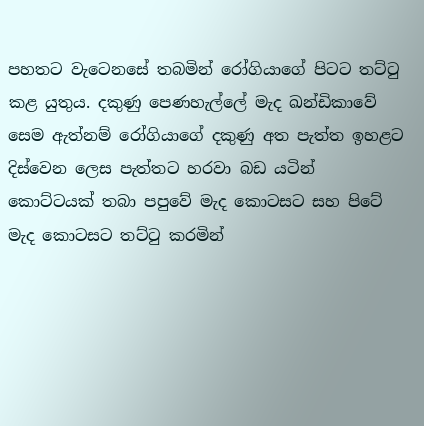පහතට වැටෙනසේ තබමින් රෝගියාගේ පිටට තට්ටු කළ යුතුය. දකුණු පෙණහැල්ලේ මැද ඛන්ඩිකාවේ සෙම ඇත්නම් රෝගියාගේ දකුණු අත පැත්ත ඉහළට දිස්වෙන ලෙස පැත්තට හරවා බඩ යටින් කොට්ටයක් තබා පපුවේ මැද කොටසට සහ පිටේ මැද කොටසට තට්ටු කරමින්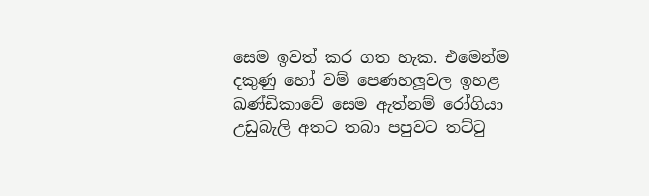සෙම ඉවත් කර ගත හැක. එමෙන්ම දකුණු හෝ වම් පෙණහලූවල ඉහළ ඛණ්ඩිකාවේ සෙම ඇත්නම් රෝගියා උඩුබැලි අතට තබා පපුවට තට්ටු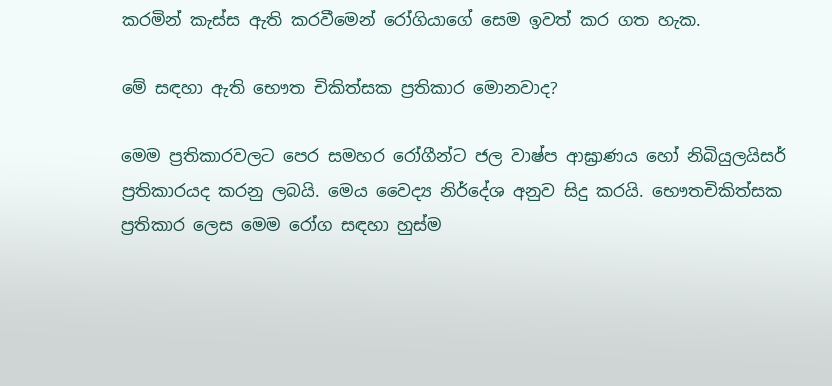කරමින් කැස්ස ඇති කරවීමෙන් රෝගියාගේ සෙම ඉවත් කර ගත හැක.

මේ සඳහා ඇති භෞත චිකිත්සක ප්‍රතිකාර මොනවාද?

මෙම ප්‍රතිකාරවලට පෙර සමහර රෝගීන්ට ජල වාෂ්ප ආඝ්‍රාණය හෝ නිබියුලයිසර් ප්‍රතිකාරයද කරනු ලබයි. මෙය වෛද්‍ය නිර්දේශ අනුව සිදු කරයි. භෞතචිකිත්සක ප්‍රතිකාර ලෙස මෙම රෝග සඳහා හුස්ම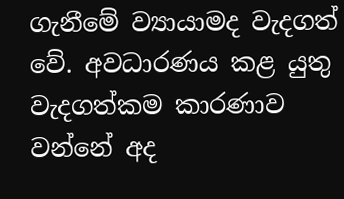ගැනීමේ ව්‍යායාමද වැදගත් වේ. අවධාරණය කළ යුතු වැදගත්කම කාරණාව වන්නේ අද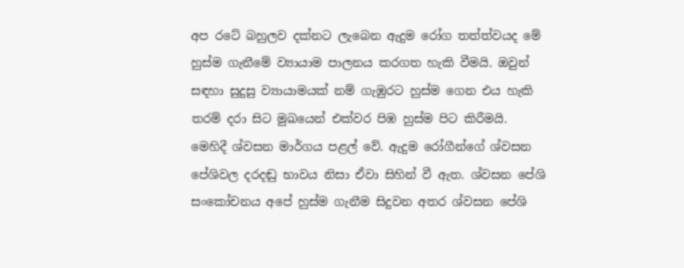අප රටේ බහුලව දක්නට ලැබෙන ඇදුම රෝග තත්ත්වයද මේ හුස්ම ගැනීමේ ව්‍යායාම පාලනය කරගත හැකි වීමයි. ඔවුන් සඳහා සුදුසු ව්‍යායාමයක් නම් ගැඹුරට හුස්ම ගෙන එය හැකි තරම් දරා සිට මුඛයෙන් එක්වර පිඹ හුස්ම පිට කිරීමයි. මෙහිදී ශ්වසන මාර්ගය පළල් වේ. ඇදුම රෝගීන්ගේ ශ්වසන පේශිවල දරදඬු භාවය නිසා ඒවා සිහින් වී ඇත. ශ්වසන පේශි සංකෝචනය අපේ හුස්ම ගැනීම සිදුවන අතර ශ්වසන පේශි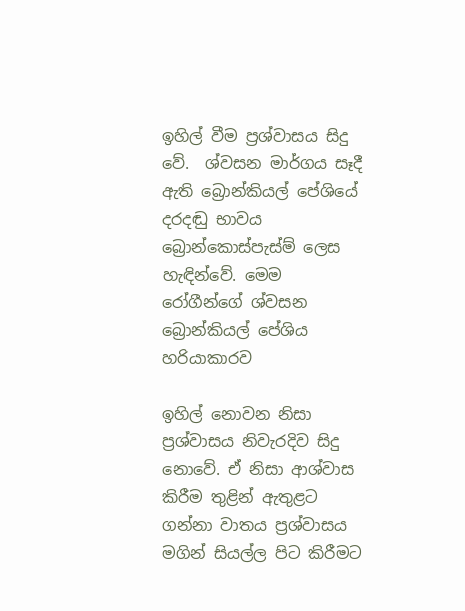ඉහිල් වීම ප්‍රශ්වාසය සිදු වේ.  ශ්වසන මාර්ගය සෑදී ඇති බ්‍රොන්කියල් පේශියේ දරදඬු භාවය බ්‍රොන්කොස්පැස්ම් ලෙස හැඳින්වේ. මෙම රෝගීන්ගේ ශ්වසන බ්‍රොන්කියල් පේශිය හරියාකාරව

ඉහිල් නොවන නිසා ප්‍රශ්වාසය නිවැරදිව සිදු නොවේ. ඒ නිසා ආශ්වාස කිරීම තුළින් ඇතුළට ගන්නා වාතය ප්‍රශ්වාසය මගින් සියල්ල පිට කිරීමට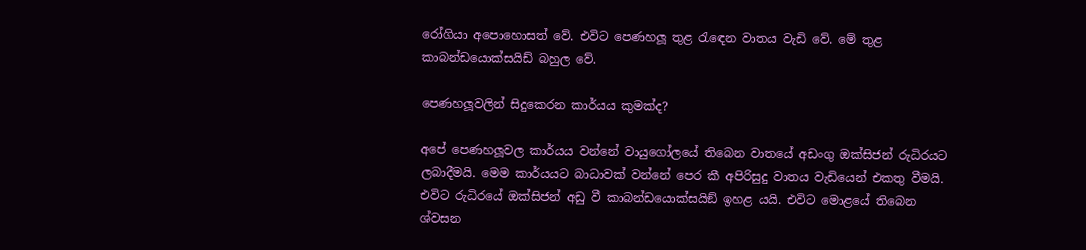රෝගියා අපොහොසත් වේ. එවිට පෙණහලූ තුළ රැඳෙන වාතය වැඩි වේ. මේ තුළ කාබන්ඩයොක්සයිඩ් බහුල වේ.

පෙණහලූවලින් සිදුකෙරන කාර්යය කුමක්ද?

අපේ පෙණහලූවල කාර්යය වන්නේ වායුගෝලයේ තිබෙන වාතයේ අඩංගු ඔක්සිජන් රුධිරයට ලබාදීමයි. මෙම කාර්යයට බාධාවක් වන්නේ පෙර කී අපිරිසුදු වාතය වැඩියෙන් එකතු වීමයි. එවිට රුධිරයේ ඔක්සිජන් අඩු වී කාබන්ඩයොක්සයිඞ් ඉහළ යයි. එවිට මොළයේ තිබෙන ශ්වසන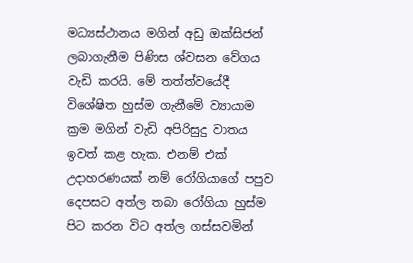මධ්‍යස්ථානය මගින් අඩු ඔක්සිජන් ලබාගැනීම පිණිස ශ්වසන වේගය වැඩි කරයි. මේ තත්ත්වයේදී විශේෂිත හුස්ම ගැනීමේ ව්‍යායාම ක්‍රම මගින් වැඩි අපිරිසුදු වාතය ඉවත් කළ හැක. එනම් එක් උදාහරණයක් නම් රෝගියාගේ පපුව දෙපසට අත්ල තබා රෝගියා හුස්ම පිට කරන විට අත්ල ගස්සවමින්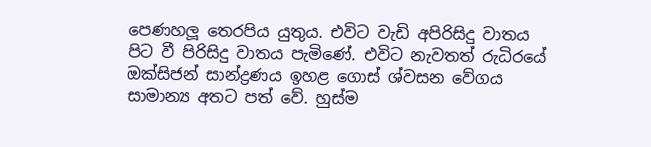පෙණහලූ තෙරපිය යුතුය. එවිට වැඩි අපිරිසිදු වාතය පිට වී පිරිසිදු වාතය පැමිණේ. එවිට නැවතත් රුධිරයේ ඔක්සිජන් සාන්ද්‍රණය ඉහළ ගොස් ශ්වසන වේගය සාමාන්‍ය අතට පත් වේ. හුස්ම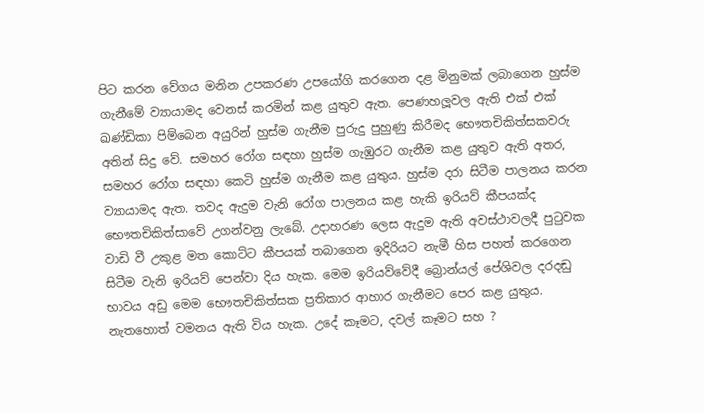පිට කරන වේගය මනින උපකරණ උපයෝගි කරගෙන දළ මිනුමක් ලබාගෙන හුස්ම ගැනීමේ ව්‍යායාමද වෙනස් කරමින් කළ යුතුව ඇත. පෙණහලූවල ඇති එක් එක් ඛණ්ඩිකා පිම්බෙන අයුරින් හුස්ම ගැනීම පුරුදු පුහුණු කිරීමද භෞතචිකිත්සකවරු අතින් සිදු වේ. සමහර රෝග සඳහා හුස්ම ගැඹුරට ගැනීම කළ යුතුව ඇති අතර, සමහර රෝග සඳහා කෙටි හුස්ම ගැනීම කළ යුතුය. හුස්ම දරා සිටීම පාලනය කරන ව්‍යායාමද ඇත. තවද ඇදුම වැනි රෝග පාලනය කළ හැකි ඉරියව් කීපයක්ද භෞතචිකිත්සාවේ උගන්වනු ලැබේ. උදාහරණ ලෙස ඇදුම ඇති අවස්ථාවලදී පුටුවක වාඩි වී උකුළ මත කොට්ට කීපයක් තබාගෙන ඉදිරියට නැමී හිස පහත් කරගෙන සිටීම වැනි ඉරියව් පෙන්වා දිය හැක. මෙම ඉරියව්වේදී බ්‍රොන්යල් පේශිවල දරදඬු භාවය අඩු මෙම භෞතචිකිත්සක ප්‍රතිකාර ආහාර ගැනීමට පෙර කළ යුතුය. නැතහොත් වමනය ඇති විය හැක. උදේ කෑමට, දවල් කෑමට සහ ?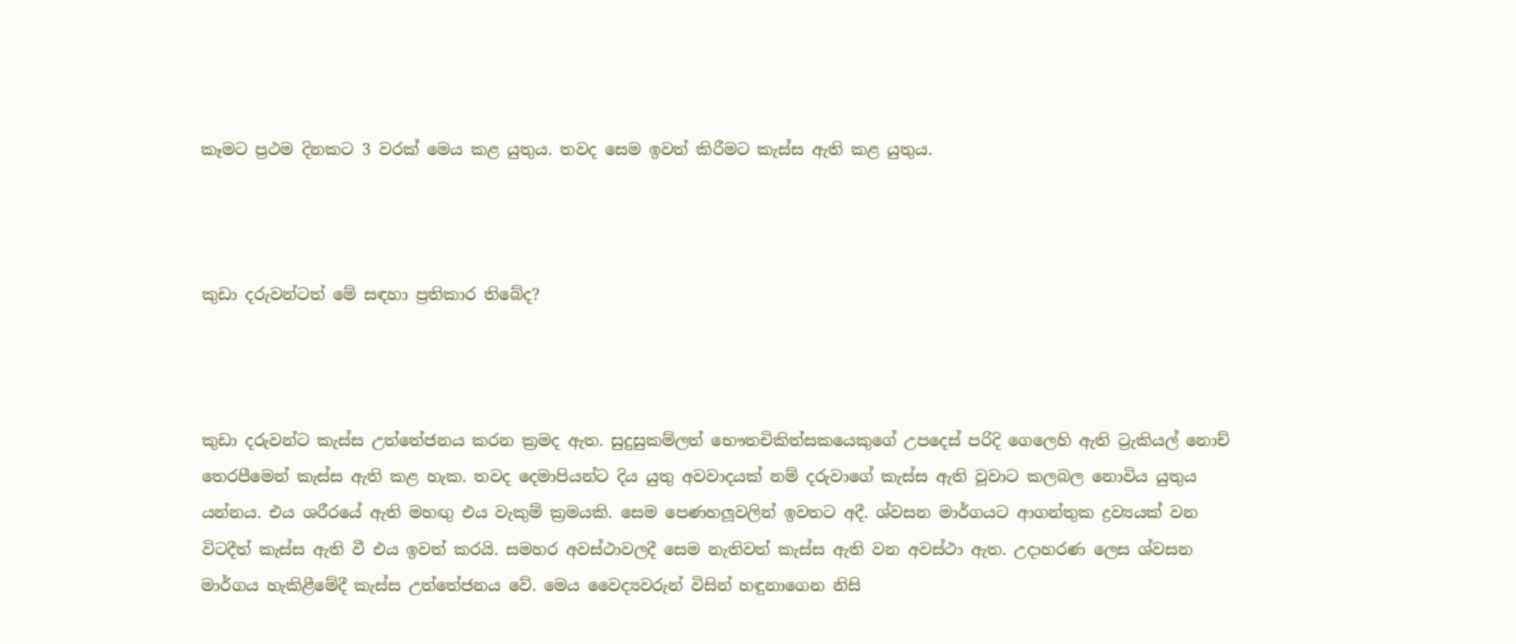කෑමට ප්‍රථම දිනකට 3 වරක් මෙය කළ යුතුය. තවද සෙම ඉවත් කිරීමට කැස්ස ඇති කළ යුතුය.



කුඩා දරුවන්ටත් මේ සඳහා ප්‍රතිකාර තිබේද?



කුඩා දරුවන්ට කැස්ස උත්තේජනය කරන ක්‍රමද ඇත. සුදුසුකම්ලත් භෞතචිකිත්සකයෙකුගේ උපදෙස් පරිදි ගෙලෙහි ඇති ට්‍රැකියල් නොච් තෙරපීමෙන් කැස්ස ඇති කළ හැක. තවද දෙමාපියන්ට දිය යුතු අවවාදයක් නම් දරුවාගේ කැස්ස ඇති වූවාට කලබල නොවිය යුතුය යන්නය. එය ශරීරයේ ඇති මහඟු එය වැකුම් ක්‍රමයකි. සෙම පෙණහලූවලින් ඉවතට අදී. ශ්වසන මාර්ගයට ආගන්තුක ද්‍රව්‍යයක් වන විටදීත් කැස්ස ඇති වී එය ඉවත් කරයි. සමහර අවස්ථාවලදී සෙම නැතිවත් කැස්ස ඇති වන අවස්ථා ඇත. උදාහරණ ලෙස ශ්වසන මාර්ගය හැකිළීමේදී කැස්ස උත්තේජනය වේ. මෙය වෛද්‍යවරුන් විසින් හඳුනාගෙන නිසි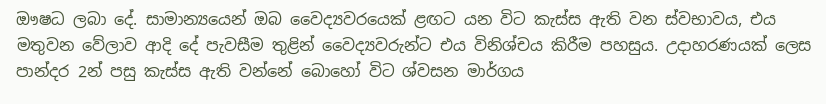ඖෂධ ලබා දේ. සාමාන්‍යයෙන් ඔබ වෛද්‍යවරයෙක් ළඟට යන විට කැස්ස ඇති වන ස්වභාවය, එය මතුවන වේලාව ආදි දේ පැවසීම තුළින් වෛද්‍යවරුන්ට එය විනිශ්චය කිරීම පහසුය. උදාහරණයක් ලෙස පාන්දර 2න් පසු කැස්ස ඇති වන්නේ බොහෝ විට ශ්වසන මාර්ගය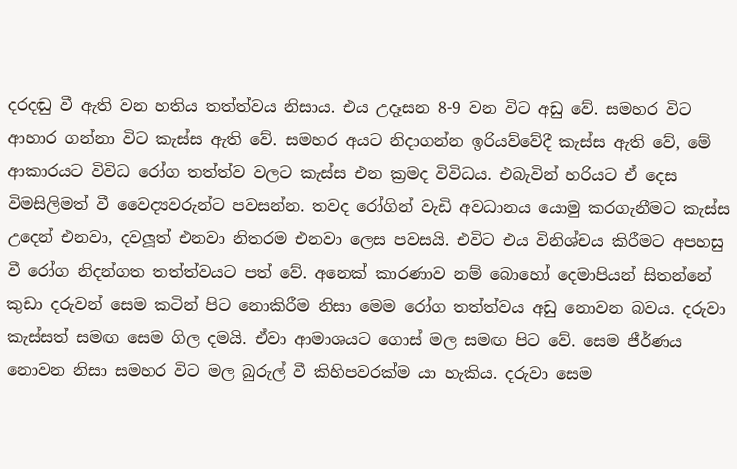දරදඬු වී ඇති වන හතිය තත්ත්වය නිසාය. එය උදෑසන 8-9 වන විට අඩු වේ. සමහර විට ආහාර ගන්නා විට කැස්ස ඇති වේ. සමහර අයට නිදාගන්න ඉරියව්වේදී කැස්ස ඇති වේ, මේ ආකාරයට විවිධ රෝග තත්ත්ව වලට කැස්ස එන ක්‍රමද විවිධය. එබැවින් හරියට ඒ දෙස විමසිලිමත් වී වෛද්‍යවරුන්ට පවසන්න. තවද රෝගින් වැඩි අවධානය යොමු කරගැනීමට කැස්ස උදෙන් එනවා, දවලූත් එනවා නිතරම එනවා ලෙස පවසයි. එවිට එය විනිශ්චය කිරීමට අපහසු වී රෝග නිදන්ගත තත්ත්වයට පත් වේ. අනෙක් කාරණාව නම් බොහෝ දෙමාපියන් සිතන්නේ කුඩා දරුවන් සෙම කටින් පිට නොකිරීම නිසා මෙම රෝග තත්ත්වය අඩු නොවන බවය. දරුවා කැස්සත් සමඟ සෙම ගිල දමයි. ඒවා ආමාශයට ගොස් මල සමඟ පිට වේ. සෙම ජීර්ණය නොවන නිසා සමහර විට මල බුරුල් වී කිහිපවරක්ම යා හැකිය. දරුවා සෙම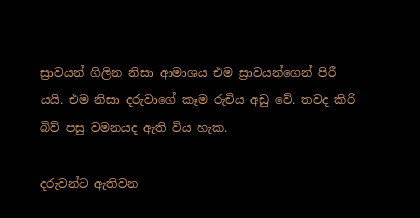ස්‍රාවයන් ගිලින නිසා ආමාශය එම ස්‍රාවයන්ගෙන් පිරී යයි. එම නිසා දරුවාගේ කෑම රුචිය අඩු වේ. තවද කිරි බිව් පසු වමනයද ඇති විය හැක.

දරුවන්ට ඇතිවන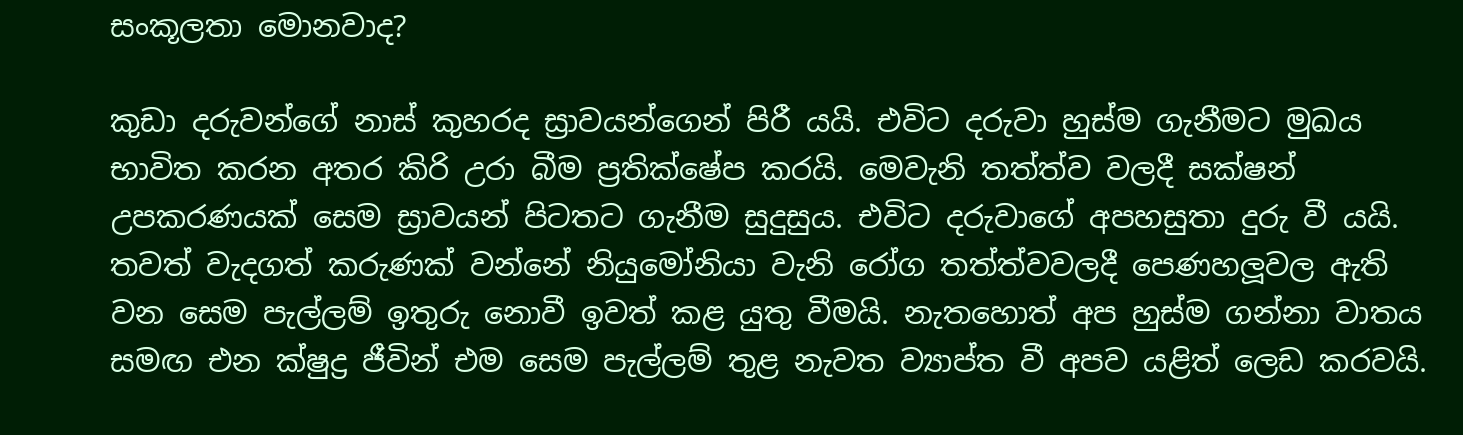සංකූලතා මොනවාද?

කුඩා දරුවන්ගේ නාස් කුහරද ස්‍රාවයන්ගෙන් පිරී යයි. එවිට දරුවා හුස්ම ගැනීමට මුඛය භාවිත කරන අතර කිරි උරා බීම ප්‍රතික්ෂේප කරයි. මෙවැනි තත්ත්ව වලදී සක්ෂන් උපකරණයක් සෙම ස්‍රාවයන් පිටතට ගැනීම සුදුසුය. එවිට දරුවාගේ අපහසුතා දුරු වී යයි. තවත් වැදගත් කරුණක් වන්නේ නියුමෝනියා වැනි රෝග තත්ත්වවලදී පෙණහලූවල ඇති වන සෙම පැල්ලම් ඉතුරු නොවී ඉවත් කළ යුතු වීමයි. නැතහොත් අප හුස්ම ගන්නා වාතය සමඟ එන ක්ෂුද්‍ර ජීවින් එම සෙම පැල්ලම් තුළ නැවත ව්‍යාප්ත වී අපව යළිත් ලෙඩ කරවයි.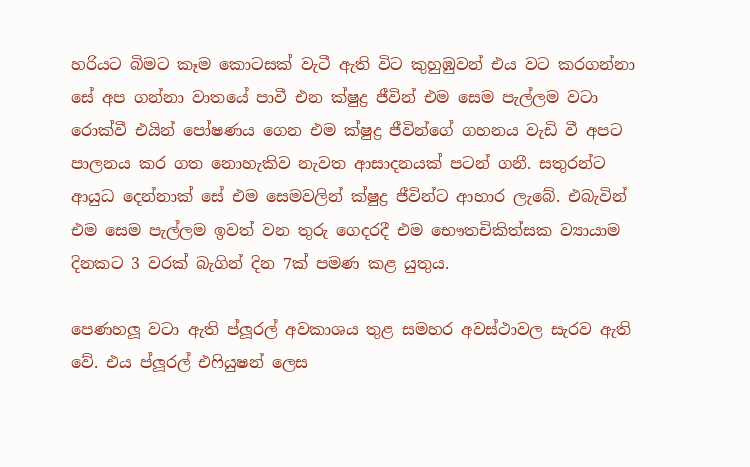හරියට බිමට කෑම කොටසක් වැටී ඇති විට කුහුඹුවන් එය වට කරගන්නා සේ අප ගන්නා වාතයේ පාවී එන ක්ෂුද්‍ර ජීවින් එම සෙම පැල්ලම වටා රොක්වී එයින් පෝෂණය ගෙන එම ක්ෂුද්‍ර ජීවින්ගේ ගහනය වැඩි වී අපට පාලනය කර ගත නොහැකිව නැවත ආසාදනයක් පටන් ගනී. සතුරන්ට ආයුධ දෙන්නාක් සේ එම සෙමවලින් ක්ෂුද්‍ර ජීවින්ට ආහාර ලැබේ. එබැවින් එම සෙම පැල්ලම ඉවත් වන තුරු ගෙදරදී එම භෞතචිකිත්සක ව්‍යායාම දිනකට 3 වරක් බැගින් දින 7ක් පමණ කළ යුතුය.

පෙණහලූ වටා ඇති ප්ලූරල් අවකාශය තුළ සමහර අවස්ථාවල සැරව ඇති වේ. එය ප්ලූරල් එෆියුෂන් ලෙස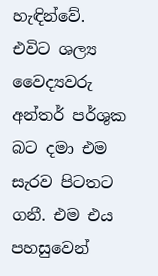හැඳින්වේ. එවිට ශල්‍ය වෛද්‍යවරු අන්තර් පර්ශුක බට දමා එම සැරව පිටතට ගනී. එම එය පහසුවෙන්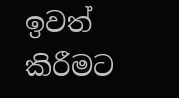ඉවත් කිරීමට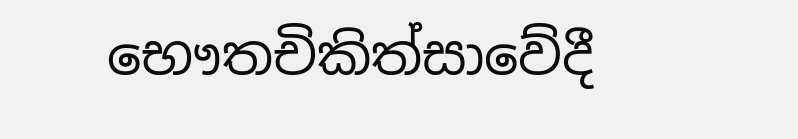භෞතචිකිත්සාවේදී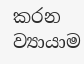කරන ව්‍යායාම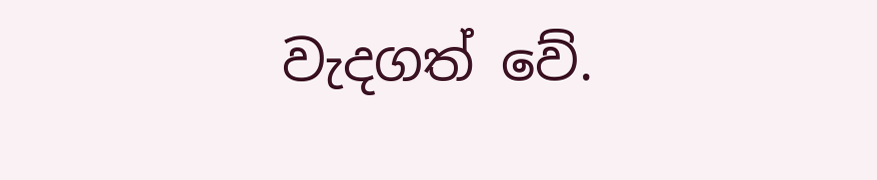වැදගත් වේ.